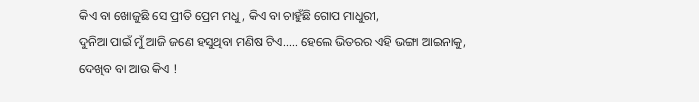କିଏ ବା ଖୋଜୁଛି ସେ ପ୍ରୀତି ପ୍ରେମ ମଧୁ, କିଏ ବା ଚାହୁଁଛି ଗୋପ ମାଧୁରୀ,
ଦୁନିଆ ପାଇଁ ମୁଁ ଆଜି ଜଣେ ହସୁଥିବା ମଣିଷ ଟିଏ..... ହେଲେ ଭିତରର ଏହି ଭଙ୍ଗା ଆଇନାକୁ, ଦେଖିବ ବା ଆଉ କିଏ !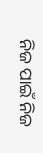ନିଜ ପାଇଁ ନିଜ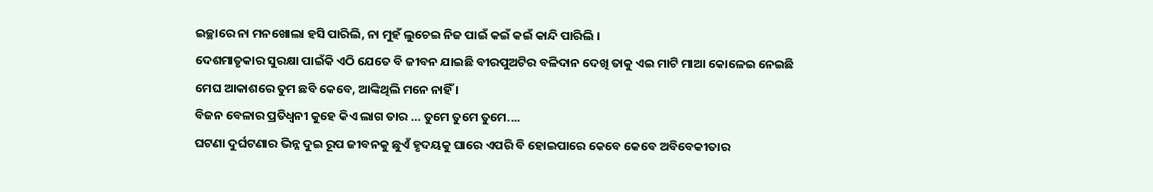ଇଚ୍ଛାରେ ନା ମନଖୋଲା ହସି ପାରିଲି, ନା ମୁହଁ ଲୁଚେଇ ନିଜ ପାଇଁ କଇଁ କଇଁ କାନ୍ଦି ପାରିଲି ।
ଦେଶମାତୃକାର ସୁରକ୍ଷା ପାଇଁକି ଏଠି ଯେତେ ବି ଜୀବନ ଯାଇଛି ବୀରପୁଅଟିର ବଳିଦାନ ଦେଖି ତାକୁ ଏଇ ମାଟି ମାଆ କୋଳେଇ ନେଇଛି
ମେଘ ଆକାଶରେ ତୁମ ଛବି କେବେ, ଆଙ୍କିଥିଲି ମନେ ନାହିଁ ।
ବିଜନ ବେଳାର ପ୍ରତିଧ୍ୱନୀ କୁହେ କିଏ ଲାଗ ତାର … ତୁମେ ତୁମେ ତୁମେ....
ଘଟଣା ଦୁର୍ଘଟଣାର ଭିନ୍ନ ଦୁଇ ରୂପ ଜୀବନକୁ ଛୁଏଁ ହୃଦୟକୁ ଘାରେ ଏପରି ବି ହୋଇପାରେ କେବେ କେବେ ଅବିବେକୀତାର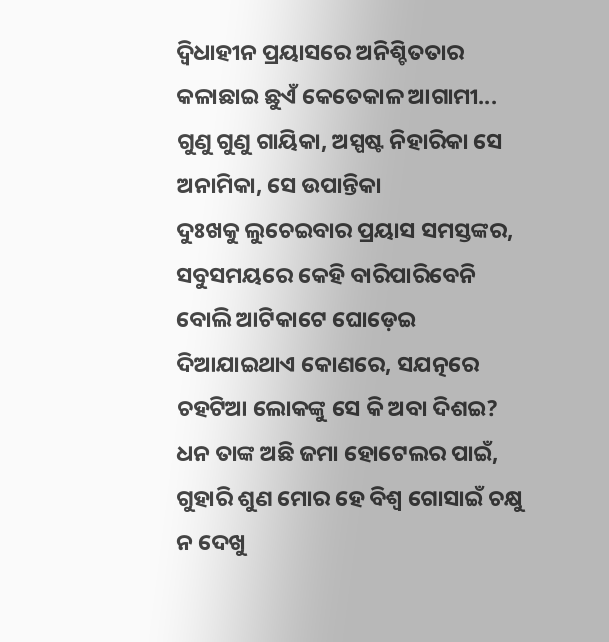ଦ୍ବିଧାହୀନ ପ୍ରୟାସରେ ଅନିଶ୍ଚିତତାର କଳାଛାଇ ଛୁଏଁ କେତେକାଳ ଆଗାମୀ...
ଗୁଣୁ ଗୁଣୁ ଗାୟିକା, ଅସ୍ପଷ୍ଟ ନିହାରିକା ସେ ଅନାମିକା, ସେ ଉପାନ୍ତିକା
ଦୁଃଖକୁ ଲୁଚେଇବାର ପ୍ରୟାସ ସମସ୍ତଙ୍କର, ସବୁସମୟରେ କେହି ବାରିପାରିବେନି ବୋଲି ଆଟିକାଟେ ଘୋଡ଼େଇ ଦିଆଯାଇଥାଏ କୋଣରେ, ସଯତ୍ନରେ
ଚହଟିଆ ଲୋକଙ୍କୁ ସେ କି ଅବା ଦିଶଇ? ଧନ ତାଙ୍କ ଅଛି ଜମା ହୋଟେଲର ପାଇଁ, ଗୁହାରି ଶୁଣ ମୋର ହେ ବିଶ୍ବ ଗୋସାଇଁ ଚକ୍ଷୁ ନ ଦେଖୁ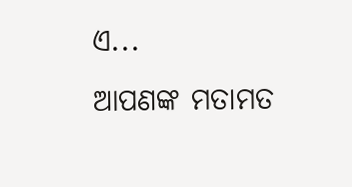ଏ...
ଆପଣଙ୍କ ମତାମତ